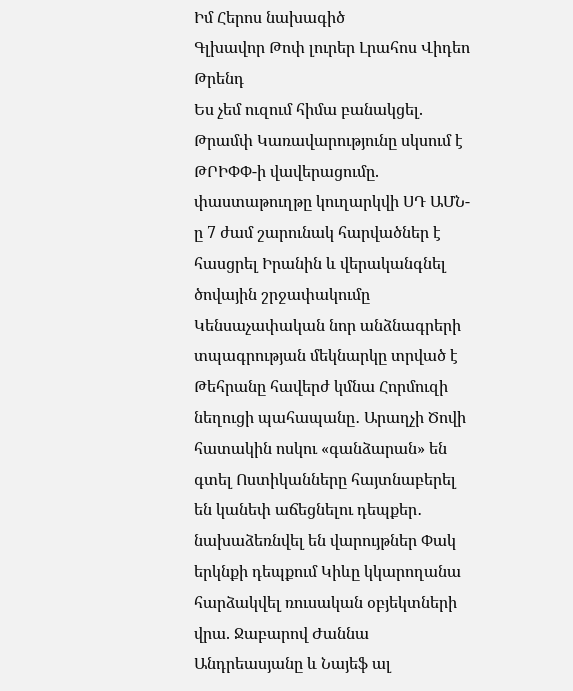Իմ Հերոս նախագիծ
Գլխավոր Թոփ լուրեր Լրահոս Վիդեո Թրենդ
Ես չեմ ուզում հիմա բանակցել. Թրամփ Կառավարությունը սկսում է ԹՐԻՓՓ-ի վավերացումը. փաստաթուղթը կուղարկվի ՍԴ ԱՄՆ-ը 7 ժամ շարունակ հարվածներ է հասցրել Իրանին և վերականգնել ծովային շրջափակումը Կենսաչափական նոր անձնագրերի տպագրության մեկնարկը տրված է Թեհրանը հավերժ կմնա Հորմուզի նեղուցի պահապանը․ Արաղչի Ծովի հատակին ոսկու «գանձարան» են գտել Ոստիկանները հայտնաբերել են կանեփ աճեցնելու դեպքեր․ նախաձեռնվել են վարույթներ Փակ երկնքի դեպքում Կիևը կկարողանա հարձակվել ռուսական օբյեկտների վրա. Ջաբարով Ժաննա Անդրեասյանը և Նայեֆ ալ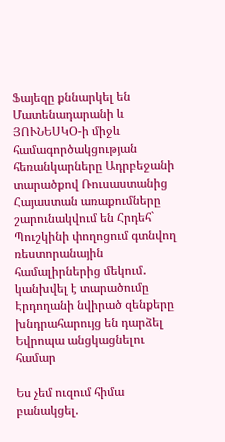Ֆայեզը քննարկել են Մատենադարանի և ՅՈՒՆԵՍԿՕ-ի միջև համագործակցության հեռանկարները Ադրբեջանի տարածքով Ռուսաստանից Հայաստան առաքումները շարունակվում են Հրդեհ` Պուշկինի փողոցում գտնվող ռեստորանային համալիրներից մեկում․ կանխվել է տարածումը Էրդողանի նվիրած զենքերը խնդրահարույց են դարձել Եվրոպա անցկացնելու համար

Ես չեմ ուզում հիմա բանակցել.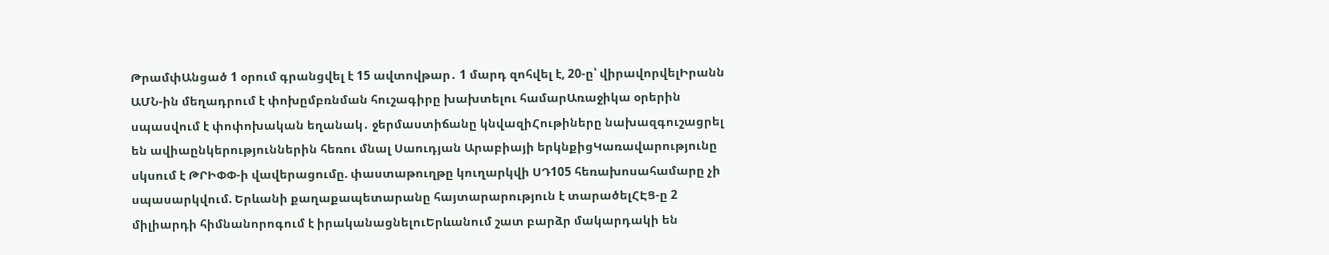ԹրամփԱնցած 1 օրում գրանցվել է 15 ավտովթար․ 1 մարդ զոհվել է, 20-ը՝ վիրավորվելԻրանն ԱՄՆ-ին մեղադրում է փոխըմբռնման հուշագիրը խախտելու համարԱռաջիկա օրերին սպասվում է փոփոխական եղանակ․ ջերմաստիճանը կնվազիՀութիները նախազգուշացրել են ավիաընկերություններին հեռու մնալ Սաուդյան Արաբիայի երկնքիցԿառավարությունը սկսում է ԹՐԻՓՓ-ի վավերացումը. փաստաթուղթը կուղարկվի ՍԴ105 հեռախոսահամարը չի սպասարկվում. Երևանի քաղաքապետարանը հայտարարություն է տարածելՀԷՑ-ը 2 միլիարդի հիմնանորոգում է իրականացնելուԵրևանում շատ բարձր մակարդակի են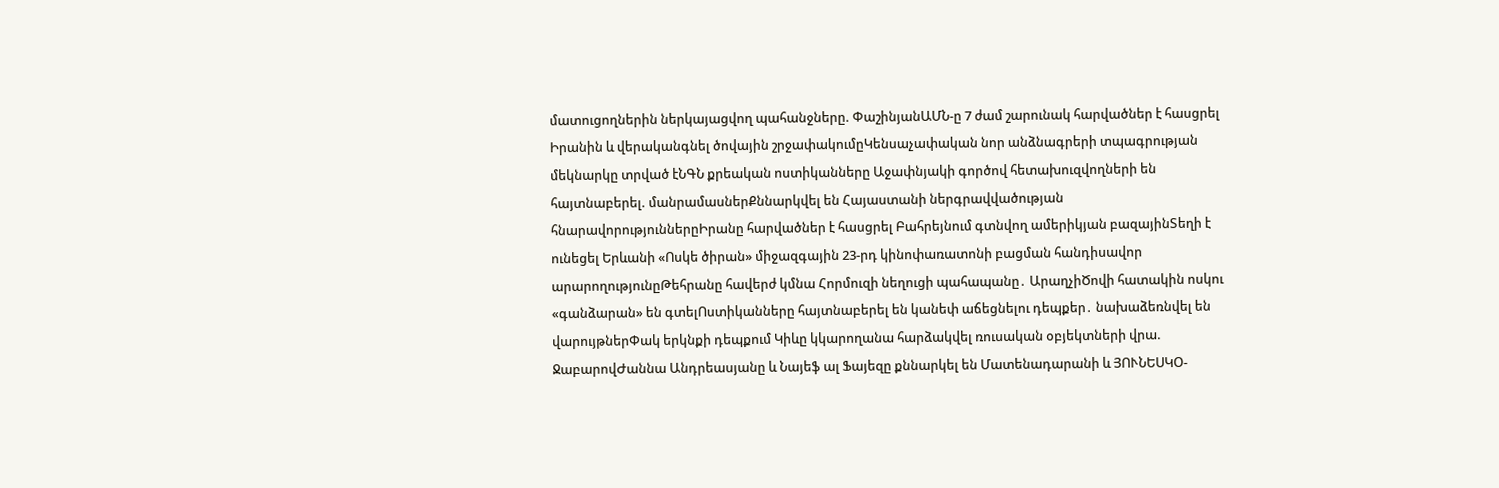մատուցողներին ներկայացվող պահանջները. ՓաշինյանԱՄՆ-ը 7 ժամ շարունակ հարվածներ է հասցրել Իրանին և վերականգնել ծովային շրջափակումըԿենսաչափական նոր անձնագրերի տպագրության մեկնարկը տրված էՆԳՆ քրեական ոստիկանները Աջափնյակի գործով հետախուզվողների են հայտնաբերել. մանրամասներՔննարկվել են Հայաստանի ներգրավվածության հնարավորություններըԻրանը հարվածներ է հասցրել Բահրեյնում գտնվող ամերիկյան բազայինՏեղի է ունեցել Երևանի «Ոսկե ծիրան» միջազգային 23-րդ կինոփառատոնի բացման հանդիսավոր արարողությունըԹեհրանը հավերժ կմնա Հորմուզի նեղուցի պահապանը․ ԱրաղչիԾովի հատակին ոսկու «գանձարան» են գտելՈստիկանները հայտնաբերել են կանեփ աճեցնելու դեպքեր․ նախաձեռնվել են վարույթներՓակ երկնքի դեպքում Կիևը կկարողանա հարձակվել ռուսական օբյեկտների վրա. ՋաբարովԺաննա Անդրեասյանը և Նայեֆ ալ Ֆայեզը քննարկել են Մատենադարանի և ՅՈՒՆԵՍԿՕ-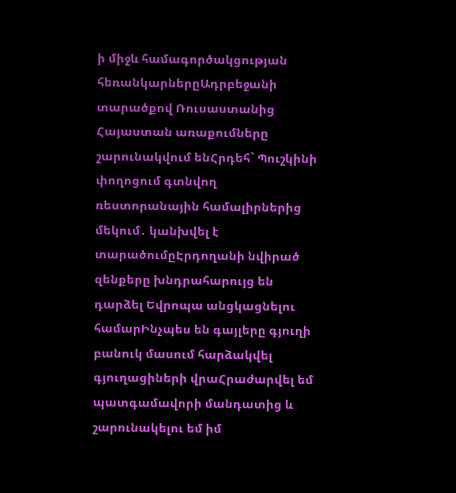ի միջև համագործակցության հեռանկարներըԱդրբեջանի տարածքով Ռուսաստանից Հայաստան առաքումները շարունակվում ենՀրդեհ` Պուշկինի փողոցում գտնվող ռեստորանային համալիրներից մեկում․ կանխվել է տարածումըԷրդողանի նվիրած զենքերը խնդրահարույց են դարձել Եվրոպա անցկացնելու համարԻնչպես են գայլերը գյուղի բանուկ մասում հարձակվել գյուղացիների վրաՀրաժարվել եմ պատգամավորի մանդատից և շարունակելու եմ իմ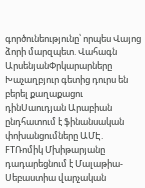գործունեությունը՝ որպես Վայոց ձորի մարզպետ. Վահագն ԱրսենյանՓրկարարները Խաչաղբյուր գետից դուրս են բերել քաղաքացու դինՍաուդյան Արաբիան ընդհատում է ֆինանսական փոխանցումները ԱՄԷ. FTՌոմիկ Մխիթարյանը դադարեցնում է Մալաթիա-Սեբաստիա վարչական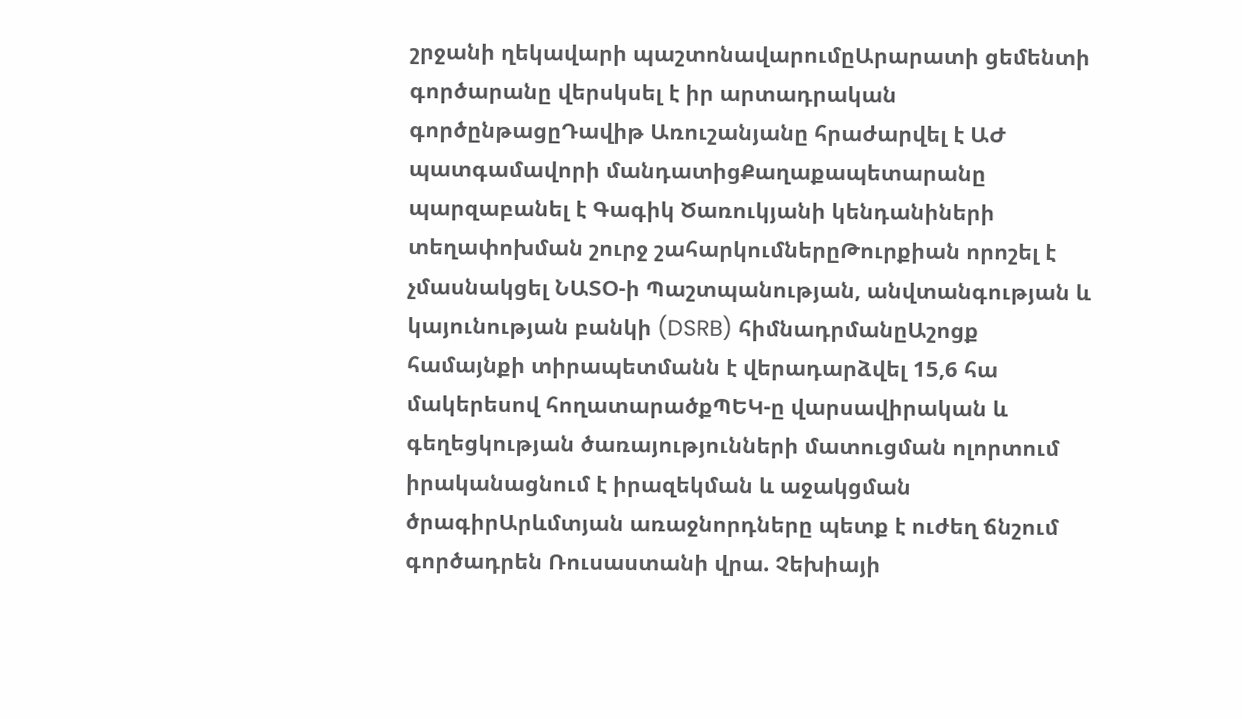շրջանի ղեկավարի պաշտոնավարումըԱրարատի ցեմենտի գործարանը վերսկսել է իր արտադրական գործընթացըԴավիթ Առուշանյանը հրաժարվել է ԱԺ պատգամավորի մանդատիցՔաղաքապետարանը պարզաբանել է Գագիկ Ծառուկյանի կենդանիների տեղափոխման շուրջ շահարկումներըԹուրքիան որոշել է չմասնակցել ՆԱՏՕ-ի Պաշտպանության, անվտանգության և կայունության բանկի (DSRB) հիմնադրմանըԱշոցք համայնքի տիրապետմանն է վերադարձվել 15,6 հա մակերեսով հողատարածքՊԵԿ-ը վարսավիրական և գեղեցկության ծառայությունների մատուցման ոլորտում իրականացնում է իրազեկման և աջակցման ծրագիրԱրևմտյան առաջնորդները պետք է ուժեղ ճնշում գործադրեն Ռուսաստանի վրա. Չեխիայի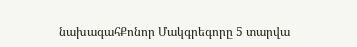նախագահՔոնոր Մակգրեգորը 5 տարվա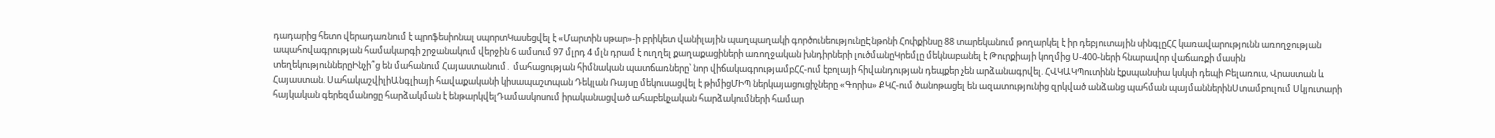դադարից հետո վերադառնում է պրոֆեսիոնալ սպորտԿասեցվել է «Մարտին սթար»-ի բրիկետ վանիլային պաղպաղակի գործունեությունըԷնթոնի Հոփքինսը 88 տարեկանում թողարկել է իր դեբյուտային սինգլըՀՀ կառավարությունն առողջության ապահովագրության համակարգի շրջանակում վերջին 6 ամսում 97 մլրդ 4 մլն դրամ է ուղղել քաղաքացիների առողջական խնդիրների լուծմանըԿրեմլը մեկնաբանել է Թուրքիայի կողմից Ս-400-ների հնարավոր վաճառքի մասին տեղեկություններըԻնչի՞ց են մահանում Հայաստանում․ մահացության հիմնական պատճառները՝ նոր վիճակագրությամբՀՀ-ում էբոլայի հիվանդության դեպքեր չեն արձանագրվել. ՀՎԿԱԿՊուտինն էքսպանսիա կսկսի դեպի Բելառուս, Վրաստան և Հայաստան. ՍահակաշվիլիԱնգլիայի հավաքականի կիսապաշտպան Դեկլան Ռայսը մեկուսացվել է թիմիցՄԻՊ ներկայացուցիչները «Գորիս» ՔԿՀ-ում ծանոթացել են ազատությունից զրկված անձանց պահման պայմաններինՍտամբուլում Սկյուտարի հայկական գերեզմանոցը հարձակման է ենթարկվելԴամասկոսում իրականացված ահաբեկչական հարձակումների համար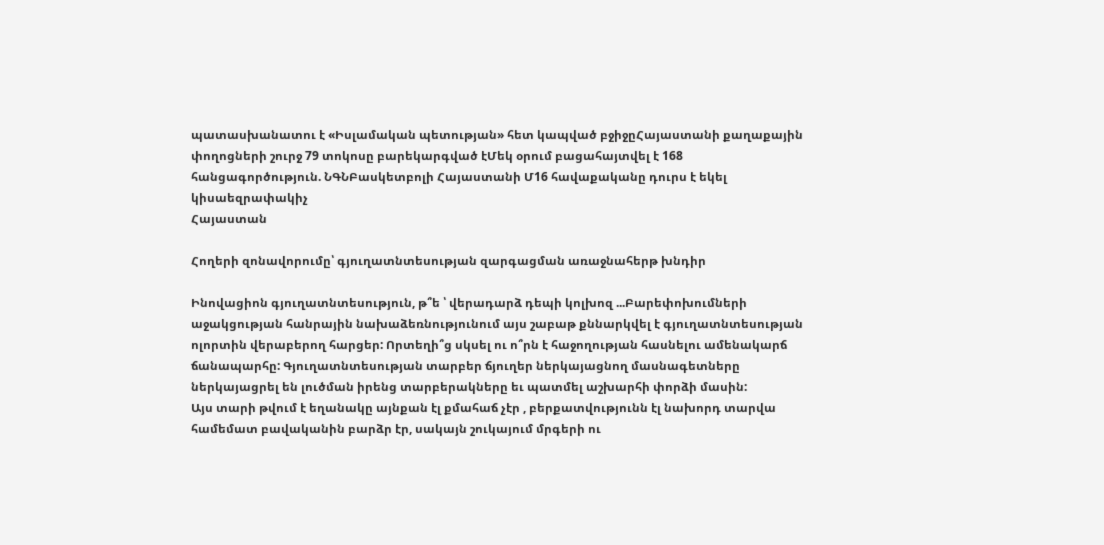պատասխանատու է «Իսլամական պետության» հետ կապված բջիջըՀայաստանի քաղաքային փողոցների շուրջ 79 տոկոսը բարեկարգված էՄեկ օրում բացահայտվել է 168 հանցագործություն. ՆԳՆԲասկետբոլի Հայաստանի Մ16 հավաքականը դուրս է եկել կիսաեզրափակիչ
Հայաստան

Հողերի զոնավորումը՝ գյուղատնտեսության զարգացման առաջնահերթ խնդիր

Ինովացիոն գյուղատնտեսություն, թ՞ե ՝ վերադարձ դեպի կոլխոզ ...Բարեփոխումների աջակցության հանրային նախաձեռնությունում այս շաբաթ քննարկվել է գյուղատնտեսության ոլորտին վերաբերող հարցեր: Որտեղի՞ց սկսել ու ո՞րն է հաջողության հասնելու ամենակարճ ճանապարհը: Գյուղատնտեսության տարբեր ճյուղեր ներկայացնող մասնագետները ներկայացրել են լուծման իրենց տարբերակները եւ պատմել աշխարհի փորձի մասին:
Այս տարի թվում է եղանակը այնքան էլ քմահաճ չէր , բերքատվությունն էլ նախորդ տարվա համեմատ բավականին բարձր էր, սակայն շուկայում մրգերի ու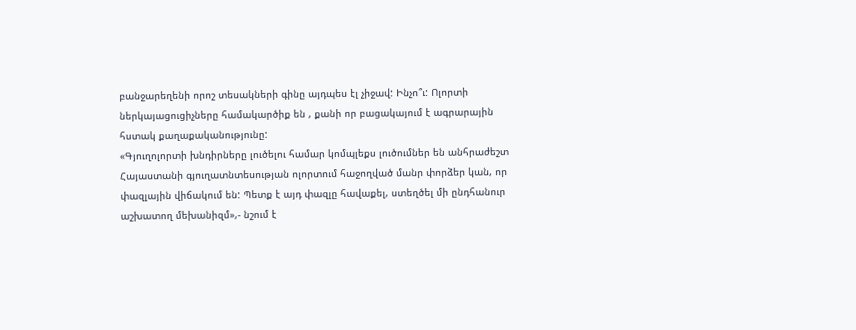բանջարեղենի որոշ տեսակների գինը այդպես էլ չիջավ: Ինչո՞ւ: Ոլորտի ներկայացուցիչները համակարծիք են , քանի որ բացակայում է ագրարային հստակ քաղաքականությունը:
«Գյուղոլորտի խնդիրները լուծելու համար կոմպլեքս լուծումներ են անհրաժեշտ Հայաստանի գյուղատնտեսության ոլորտում հաջողված մանր փորձեր կան, որ փազլային վիճակում են: Պետք է այդ փազլը հավաքել, ստեղծել մի ընդհանուր աշխատող մեխանիզմ»,- նշում է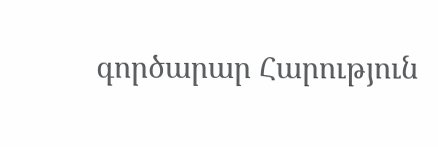գործարար Հարություն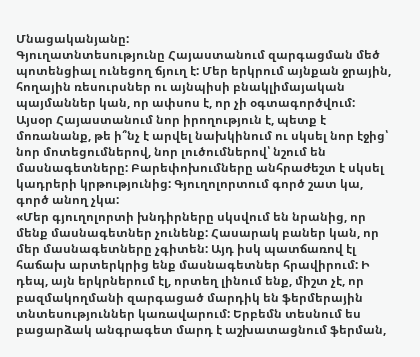Մնացականյանը:
Գյուղատնտեսությունը Հայաստանում զարգացման մեծ պոտենցիալ ունեցող ճյուղ է: Մեր երկրում այնքան ջրային, հողային ռեսուրսներ ու այնպիսի բնակլիմայական պայմաններ կան, որ ափսոս է, որ չի օգտագործվում: Այսօր Հայաստանում նոր իրողություն է, պետք է մոռանանք, թե ի՞նչ է արվել նախկինում ու սկսել նոր էջից՝ նոր մոտեցումներով, նոր լուծումներով՝ նշում են մասնագետները: Բարեփոխումները անհրաժեշտ է սկսել կադրերի կրթությունից: Գյուղոլորտում գործ շատ կա, գործ անող չկա:
«Մեր գյուղոլորտի խնդիրները սկսվում են նրանից, որ մենք մասնագետներ չունենք: Հասարակ բաներ կան, որ մեր մասնագետները չգիտեն: Այդ իսկ պատճառով էլ հաճախ արտերկրից ենք մասնագետներ հրավիրում: Ի դեպ, այն երկրներում էլ, որտեղ լինում ենք, միշտ չէ, որ բազմակողմանի զարգացած մարդիկ են ֆերմերային տնտեսություններ կառավարում: Երբեմն տեսնում ես բացարձակ անգրագետ մարդ է աշխատացնում ֆերման,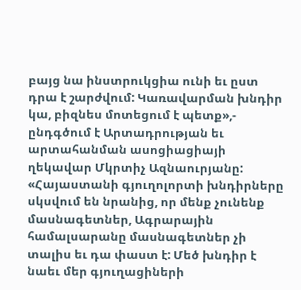բայց նա ինստրուկցիա ունի եւ ըստ դրա է շարժվում: Կառավարման խնդիր կա, բիզնես մոտեցում է պետք»,- ընդգծում է Արտադրության եւ արտահանման ասոցիացիայի ղեկավար Մկրտիչ Ազնաուրյանը:
«Հայաստանի գյուղոլորտի խնդիրները սկսվում են նրանից, որ մենք չունենք մասնագետներ, Ագրարային համալսարանը մասնագետներ չի տալիս եւ դա փաստ է: Մեծ խնդիր է նաեւ մեր գյուղացիների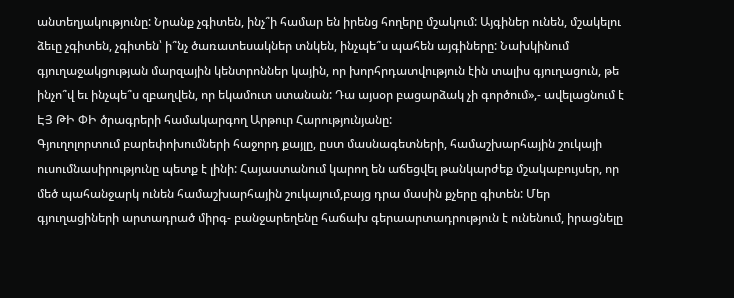անտեղյակությունը: Նրանք չգիտեն, ինչ՞ի համար են իրենց հողերը մշակում: Այգիներ ունեն, մշակելու ձեւը չգիտեն, չգիտեն՝ ի՞նչ ծառատեսակներ տնկեն, ինչպե՞ս պահեն այգիները: Նախկինում գյուղաջակցության մարզային կենտրոններ կային, որ խորհրդատվություն էին տալիս գյուղացուն, թե ինչո՞վ եւ ինչպե՞ս զբաղվեն, որ եկամուտ ստանան: Դա այսօր բացարձակ չի գործում»,- ավելացնում է ԷՅ ԹԻ ՓԻ ծրագրերի համակարգող Արթուր Հարությունյանը:
Գյուղոլորտում բարեփոխումների հաջորդ քայլը, ըստ մասնագետների, համաշխարհային շուկայի ուսումնասիրությունը պետք է լինի: Հայաստանում կարող են աճեցվել թանկարժեք մշակաբույսեր, որ մեծ պահանջարկ ունեն համաշխարհային շուկայում,բայց դրա մասին քչերը գիտեն: Մեր գյուղացիների արտադրած միրգ- բանջարեղենը հաճախ գերաարտադրություն է ունենում, իրացնելը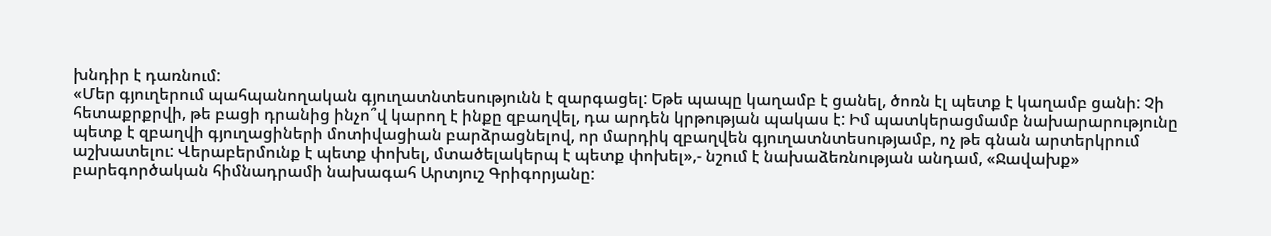խնդիր է դառնում:
«Մեր գյուղերում պահպանողական գյուղատնտեսությունն է զարգացել: Եթե պապը կաղամբ է ցանել, ծոռն էլ պետք է կաղամբ ցանի: Չի հետաքրքրվի, թե բացի դրանից ինչո՞վ կարող է ինքը զբաղվել, դա արդեն կրթության պակաս է: Իմ պատկերացմամբ նախարարությունը պետք է զբաղվի գյուղացիների մոտիվացիան բարձրացնելով, որ մարդիկ զբաղվեն գյուղատնտեսությամբ, ոչ թե գնան արտերկրում աշխատելու: Վերաբերմունք է պետք փոխել, մտածելակերպ է պետք փոխել»,- նշում է նախաձեռնության անդամ, «Ջավախք» բարեգործական հիմնադրամի նախագահ Արտյուշ Գրիգորյանը: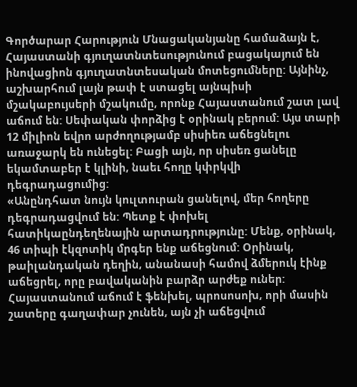Գործարար Հարություն Մնացականյանը համաձայն է, Հայաստանի գյուղատնտեսությունում բացակայում են ինովացիոն գյուղատնտեսական մոտեցումները: Այնինչ, աշխարհում լայն թափ է ստացել այնպիսի մշակաբույսերի մշակումը, որոնք Հայաստանում շատ լավ աճում են: Սեփական փորձից է օրինակ բերում: Այս տարի 12 միլիոն եվրո արժողությամբ սիսիեռ աճեցնելու առաջարկ են ունեցել: Բացի այն, որ սիսեռ ցանելը եկամտաբեր է կլինի, նաեւ հողը կփրկվի դեգրադացումից:
«Անընդհատ նույն կուլտուրան ցանելով, մեր հողերը դեգրադացվում են: Պետք է փոխել հատիկաընդեղենային արտադրությունը: Մենք, օրինակ, 46 տիպի էկզոտիկ մրգեր ենք աճեցնում: Օրինակ, թաիլանդական դեղին, անանասի համով ձմերուկ էինք աճեցրել, որը բավականին բարձր արժեք ուներ: Հայաստանում աճում է ֆենխել, պրոսոսոխ, որի մասին շատերը գաղափար չունեն, այն չի աճեցվում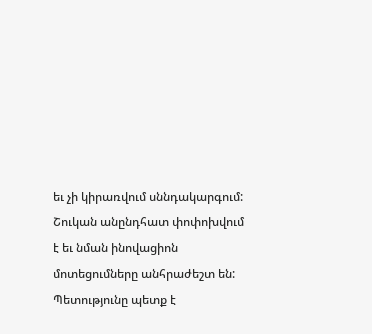եւ չի կիրառվում սննդակարգում: Շուկան անընդհատ փոփոխվում է եւ նման ինովացիոն մոտեցումները անհրաժեշտ են: Պետությունը պետք է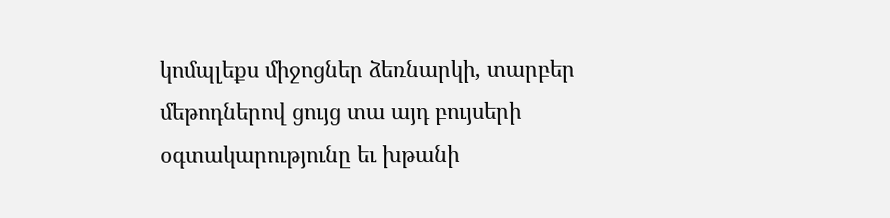կոմպլեքս միջոցներ ձեռնարկի, տարբեր մեթոդներով ցույց տա այդ բույսերի օգտակարությունը եւ խթանի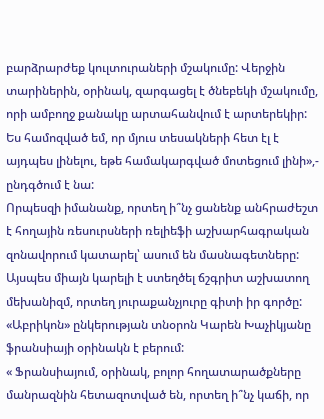բարձրարժեք կուլտուրաների մշակումը: Վերջին տարիներին, օրինակ, զարգացել է ծնեբեկի մշակումը, որի ամբողջ քանակը արտահանվում է արտերեկիր: Ես համոզված եմ, որ մյուս տեսակների հետ էլ է այդպես լինելու, եթե համակարգված մոտեցում լինի»,- ընդգծում է նա:
Որպեսզի իմանանք, որտեղ ի՞նչ ցանենք անհրաժեշտ է հողային ռեսուրսների ռելիեֆի աշխարհագրական զոնավորում կատարել՝ ասում են մասնագետները: Այսպես միայն կարելի է ստեղծել ճշգրիտ աշխատող մեխանիզմ, որտեղ յուրաքանչյուրը գիտի իր գործը: «Աբրիկոն» ընկերության տնօրոն Կարեն Խաչիկյանը ֆրանսիայի օրինակն է բերում:
« Ֆրանսիայում, օրինակ, բոլոր հողատարածքները մանրազնին հետազոտված են, որտեղ ի՞նչ կաճի, որ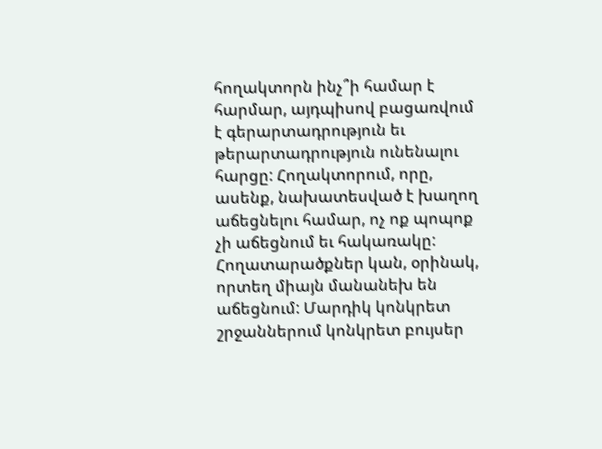հողակտորն ինչ՞ի համար է հարմար, այդպիսով բացառվում է գերարտադրություն եւ թերարտադրություն ունենալու հարցը: Հողակտորում, որը, ասենք, նախատեսված է խաղող աճեցնելու համար, ոչ ոք պոպոք չի աճեցնում եւ հակառակը: Հողատարածքներ կան, օրինակ, որտեղ միայն մանանեխ են աճեցնում: Մարդիկ կոնկրետ շրջաններում կոնկրետ բույսեր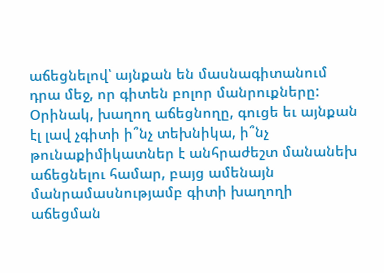աճեցնելով՝ այնքան են մասնագիտանում դրա մեջ, որ գիտեն բոլոր մանրուքները: Օրինակ, խաղող աճեցնողը, գուցե եւ այնքան էլ լավ չգիտի ի՞նչ տեխնիկա, ի՞նչ թունաքիմիկատներ է անհրաժեշտ մանանեխ աճեցնելու համար, բայց ամենայն մանրամասնությամբ գիտի խաղողի աճեցման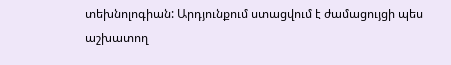տեխնոլոգիան: Արդյունքում ստացվում է ժամացույցի պես աշխատող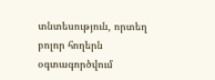տնտեսություն, որտեղ բոլոր հողերն օգտագործվում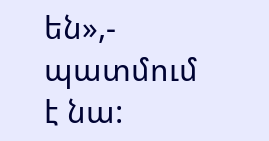են»,- պատմում է նա: